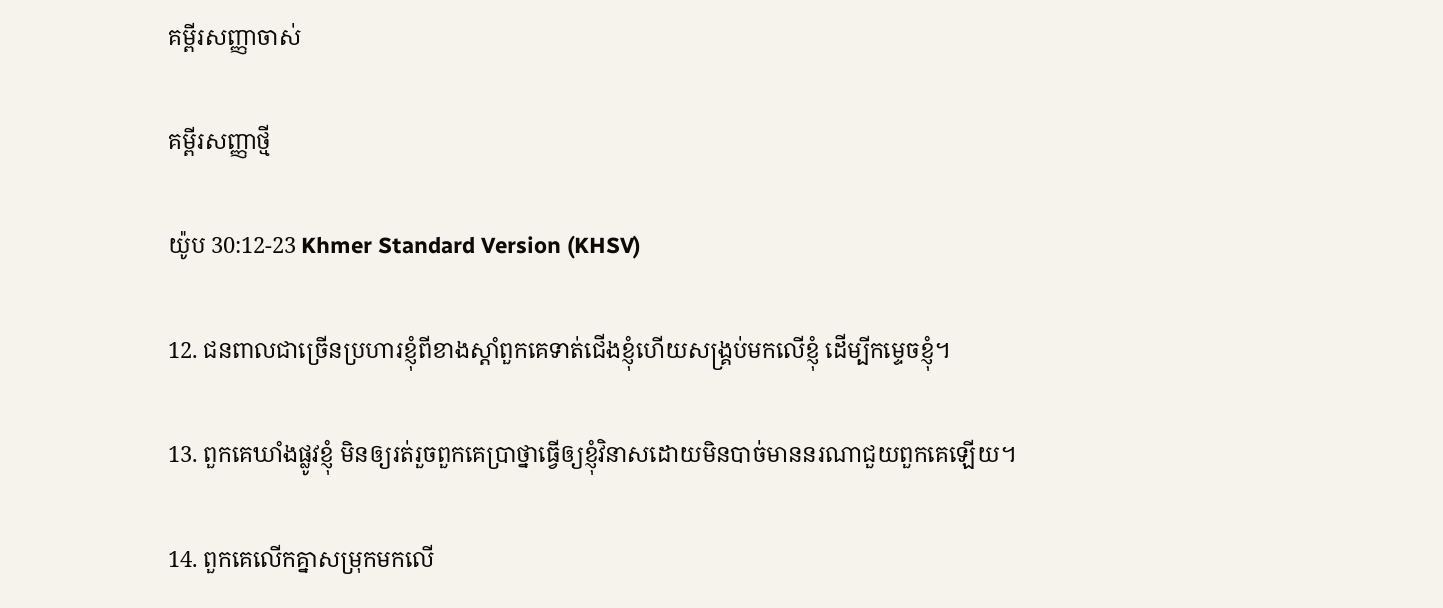គម្ពីរសញ្ញាចាស់

គម្ពីរសញ្ញាថ្មី

យ៉ូប 30:12-23 Khmer Standard Version (KHSV)

12. ជនពាលជាច្រើនប្រហារខ្ញុំពីខាងស្ដាំពួកគេទាត់ជើងខ្ញុំហើយសង្គ្រប់មកលើខ្ញុំ ដើម្បីកម្ទេចខ្ញុំ។

13. ពួកគេឃាំងផ្លូវខ្ញុំ មិនឲ្យរត់រួចពួកគេប្រាថ្នាធ្វើឲ្យខ្ញុំវិនាសដោយមិនបាច់មាននរណាជួយពួកគេឡើយ។

14. ពួកគេលើកគ្នាសម្រុកមកលើ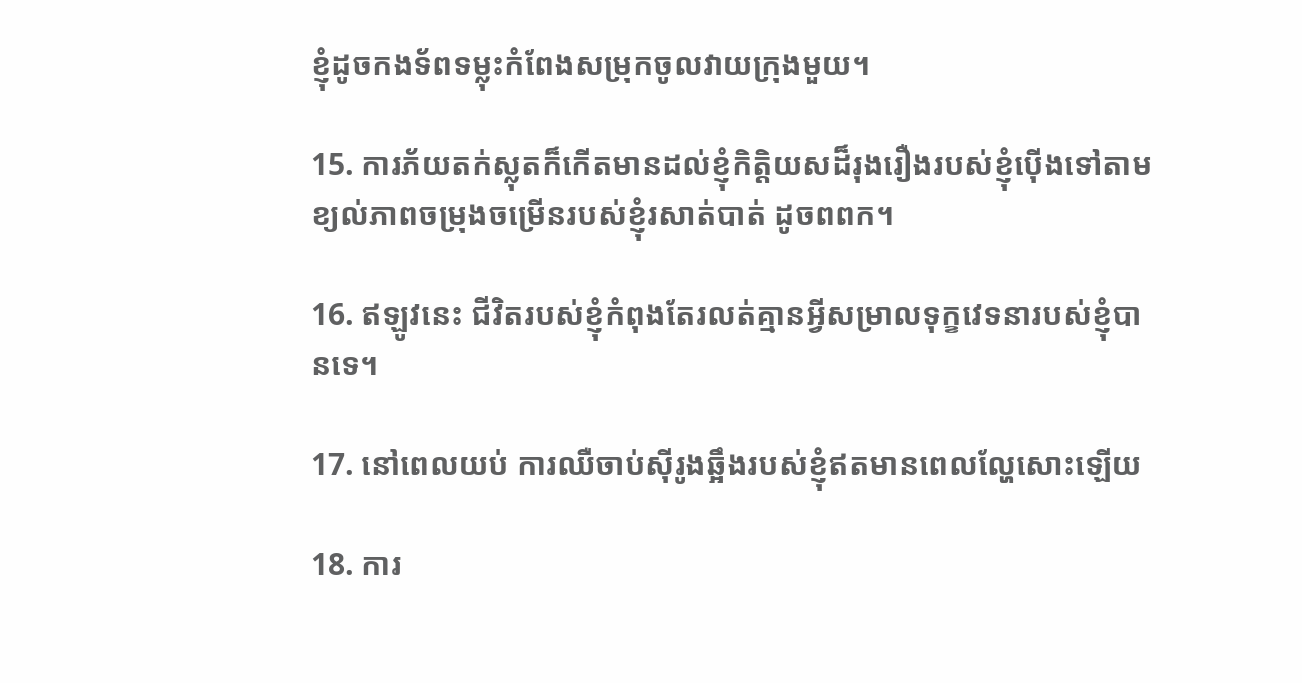ខ្ញុំដូចកង‌ទ័ពទម្លុះកំពែងសម្រុកចូលវាយក្រុងមួយ។

15. ការភ័យតក់‌ស្លុតក៏កើតមានដល់ខ្ញុំកិត្តិយសដ៏រុងរឿងរបស់ខ្ញុំប៉ើងទៅតាមខ្យល់ភាពចម្រុង‌ចម្រើនរបស់ខ្ញុំរសាត់បាត់ ដូចពពក។

16. ឥឡូវនេះ ជីវិតរបស់ខ្ញុំកំពុងតែរលត់គ្មានអ្វីសម្រាលទុក្ខវេទនារបស់ខ្ញុំបានទេ។

17. នៅពេលយប់ ការឈឺចាប់ស៊ីរូងឆ្អឹងរបស់ខ្ញុំឥតមានពេលល្ហែសោះឡើយ

18. ការ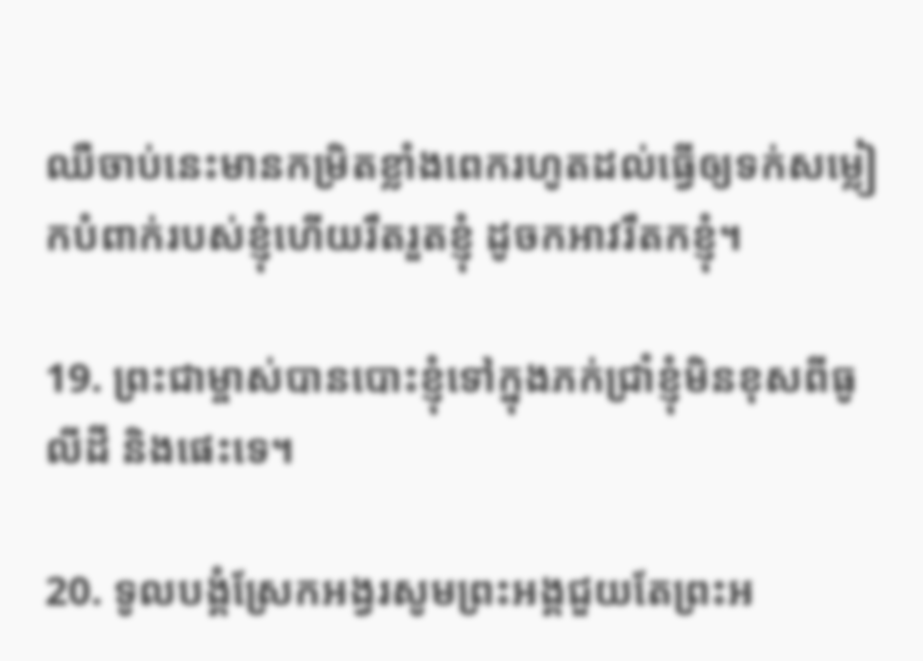ឈឺចាប់នេះមានកម្រិតខ្លាំងពេករហូតដល់ធ្វើឲ្យទក់សម្លៀក‌បំពាក់របស់ខ្ញុំហើយរឹត‌រួតខ្ញុំ ដូចកអាវរឹតកខ្ញុំ។

19. ព្រះ‌ជាម្ចាស់បានបោះខ្ញុំទៅក្នុងភក់ជ្រាំខ្ញុំមិនខុសពីធូលីដី និងផេះទេ។

20. ទូលបង្គំស្រែកអង្វរសូមព្រះ‌អង្គជួយតែព្រះ‌អ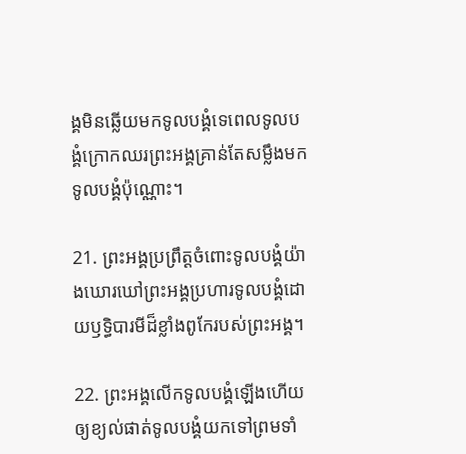ង្គមិនឆ្លើយមកទូលបង្គំទេពេលទូលបង្គំក្រោកឈរព្រះ‌អង្គគ្រាន់តែសម្លឹងមកទូលបង្គំប៉ុណ្ណោះ។

21. ព្រះ‌អង្គប្រព្រឹត្តចំពោះទូលបង្គំយ៉ាងឃោរ‌ឃៅព្រះ‌អង្គប្រហារទូលបង្គំដោយឫទ្ធិ‌បារមីដ៏ខ្លាំងពូកែរបស់ព្រះ‌អង្គ។

22. ព្រះ‌អង្គលើកទូលបង្គំឡើងហើយឲ្យខ្យល់ផាត់ទូលបង្គំយកទៅព្រមទាំ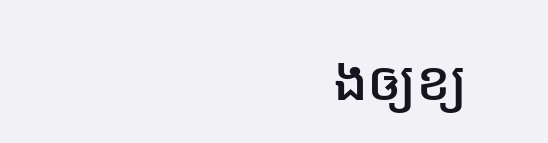ងឲ្យខ្យ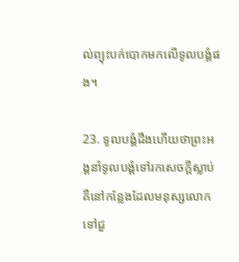ល់ព្យុះបក់បោកមកលើទូលបង្គំផង។

23. ទូលបង្គំដឹងហើយថាព្រះ‌អង្គនាំទូលបង្គំទៅរកសេចក្ដីស្លាប់គឺនៅកន្លែងដែលមនុស្សលោកទៅជួ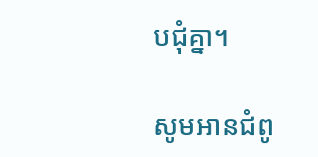ប‌ជុំគ្នា។

សូមអានជំពូ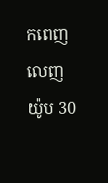កពេញលេញ យ៉ូប 30